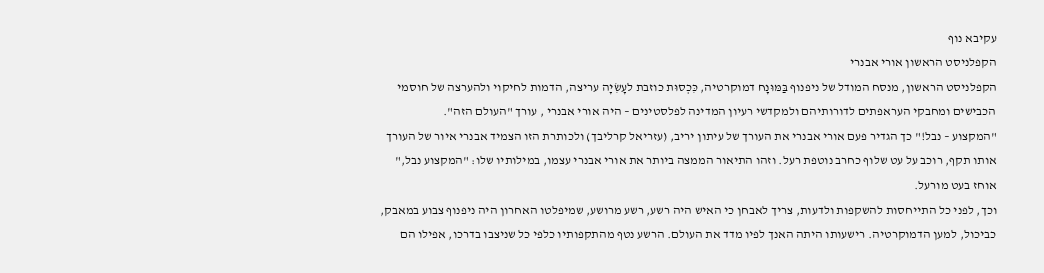עקיבא נוף
הקפלניסט הראשון אורי אבנרי
הקפלניסט הראשון, מנסח המודל של ניפנוף בַּמּוּנָח דמוקרטיה, כִּכְסוּת כוזבת לעָשִׂיָה עריצה, הדמות לחיקוי ולהערצה של חוסמי הכבישים ומחבקי העראפתים לדורותיהם ולמקדשי רעיון המדינה לפלסטינים – היה אורי אבנרי , עורך "העולם הזה".
"המקצוע – נבל!" כך הגדיר פעם אורי אבנרי את העורך של עיתון יריב, (עזריאל קרליבך) ולכותרת הזו הצמיד אבנרי איור של העורך אותו תקף, רוכב על עט שלוף כחרב נוטפת רעל. וזהו התיאור הממצה ביותר את אורי אבנרי עצמו, במילותיו שלו: "המקצוע נבל," אוחז בעט מורעל.
וכך, לפני כל התייחסות להשקפות ולדעות, צריך לאבחן כי האיש היה רשע, רשע מרושע, שמיפלטו האחרון היה ניפנוף צבוע במאבק, כביכול, למען הדמוקרטיה. רישעותו היתה האנך לפיו מדד את העולם. הרשע נטף מהתקפותיו כלפי כל שניצבו בדרכו, אפילו הם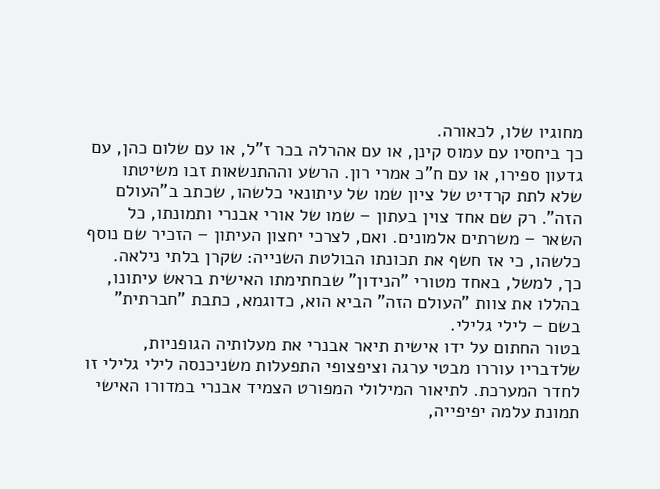מחוגיו שלו, לכאורה.
כך ביחסיו עם עמוס קינן, או עם אהרלה בכר ז"ל, או עם שלום כהן, עם גדעון ספירו, או עם ח"כ אמרי רון. הרשע וההתנשאות זבו משיטתו שלא לתת קרדיט של ציון שמו של עיתונאי כלשהו, שכתב ב"העולם הזה". רק שם אחד צוין בעתון – שמו של אורי אבנרי ותמונתו, כל השאר – משרתים אלמונים. ואם, לצרכי יחצון העיתון – הזכיר שם נוסף כלשהו, כי אז חשף את תכונתו הבולטת השנייה: שקרן בלתי נילאה.
כך, למשל, באחד מטורי "הנידון" שבחתימתו האישית בראש עיתונו, בהללו את צוות "העולם הזה" הביא הוא, כדוגמא, כתבת "חברתית" בשם – לילי גלילי.
בטור החתום על ידו אישית תיאר אבנרי את מעלותיה הגופניות, שלדבריו עוררו מבטי ערגה וציפצופי התפעלות משניכנסה לילי גלילי זו לחדר המערכת. לתיאור המילולי המפורט הצמיד אבנרי במדורו האישי תמונת עלמה יפיפייה,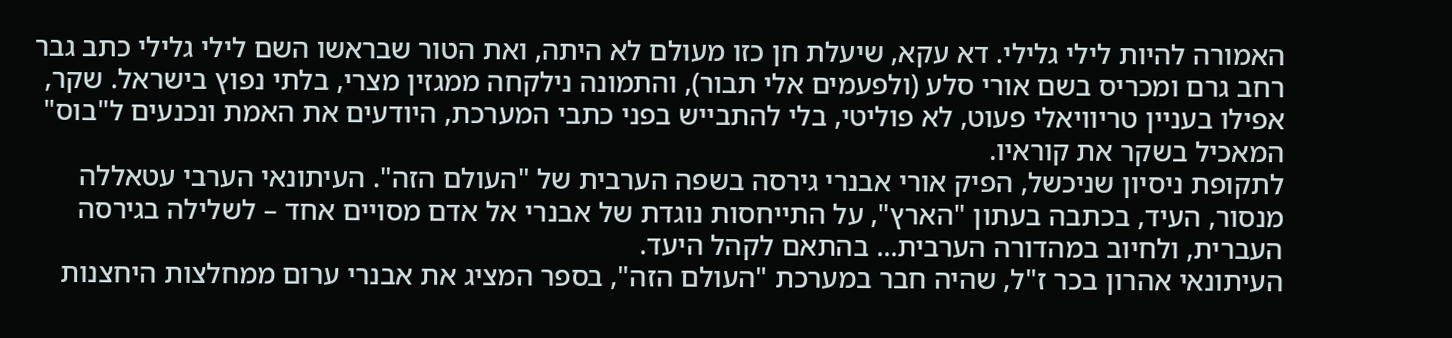האמורה להיות לילי גלילי. דא עקא, שיעלת חן כזו מעולם לא היתה, ואת הטור שבראשו השם לילי גלילי כתב גבר רחב גרם ומכריס בשם אורי סלע (ולפעמים אלי תבור), והתמונה נילקחה ממגזין מצרי, בלתי נפוץ בישראל. שקר, אפילו בעניין טריוויאלי פעוט, לא פוליטי, בלי להתבייש בפני כתבי המערכת, היודעים את האמת ונכנעים ל"בוס" המאכיל בשקר את קוראיו.
לתקופת ניסיון שניכשל, הפיק אורי אבנרי גירסה בשפה הערבית של "העולם הזה". העיתונאי הערבי עטאללה מנסור, העיד, בכתבה בעתון "הארץ", על התייחסות נוגדת של אבנרי אל אדם מסויים אחד – לשלילה בגירסה העברית, ולחיוב במהדורה הערבית... בהתאם לקהל היעד.
העיתונאי אהרון בכר ז"ל, שהיה חבר במערכת "העולם הזה", בספר המציג את אבנרי ערום ממחלצות היחצנות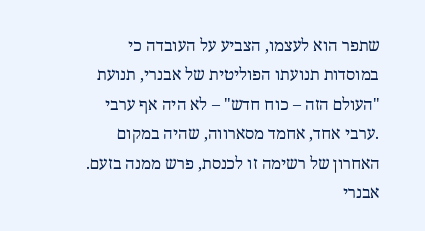שתפר הוא לעצמו, הצביע על העובדה כי במוסדות תנועתו הפוליטית של אבנרי, תנועת "העולם הזה – כוח חדש" – לא היה אף ערבי .ערבי אחד, אחמד מסארווה, שהיה במקום האחרון של רשימה זו לכנסת, פרש ממנה בזעם.
אבנרי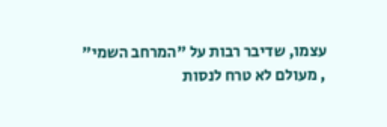עצמו, שדיבר רבות על "המרחב השמי" , מעולם לא טרח לנסות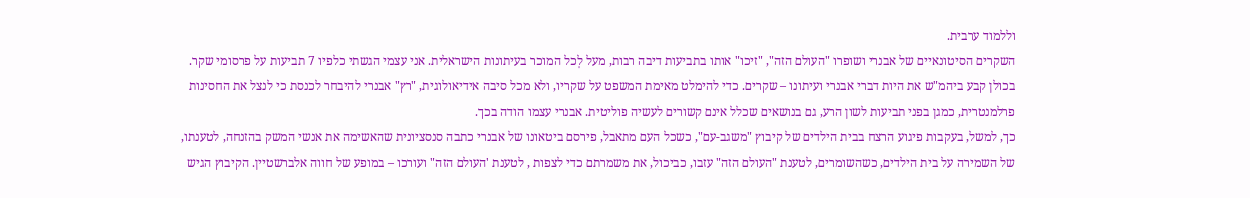וללמוד ערבית.
השקרים הסיטונאיים של אבנרי ושופרו "העולם הזה", "זיכו" אותו בתביעות דיבה רבות, מעל לְכל המוכר בעיתונות הישראלית. אני עצמי הגשתי כלפיו 7 תביעות על פרסומי שקר. בכולן קבע ביהמ"ש את היות דברי אבנרי ועיתונו – שקרים. כדי להימלט מאימת המשפט על שקריו, ולא מכל סיבה אידיאולוגית, "רץ" אבנרי להיבחר לכנסת כי לנצל את החסינות פרלמנטרית, כמגן בפני תביעות לשון הרע, גם בנושאים שכלל אינם קשורים לעשיה פוליטית. אבנרי עצמו הודה בכך.
כך, למשל, בעקבות פיגוע הרצח בבית הילדים של קיבוץ "משגב-עם", כשכל העם מתאבל, פירסם ביטאונו של אבנרי כתבה סנסציונית שהאשימה את אנשי המשק בהזנחה, לטענתו, של השמירה על בית הילדים, כשהשומרים, לטענת "העולם הזה" עזבו, כביכול, את משמרתם כדי לצפות , לטענת 'העולם הזה" ועורכו – במופע של חווה אלברשטיין. הקיבוץ הגיש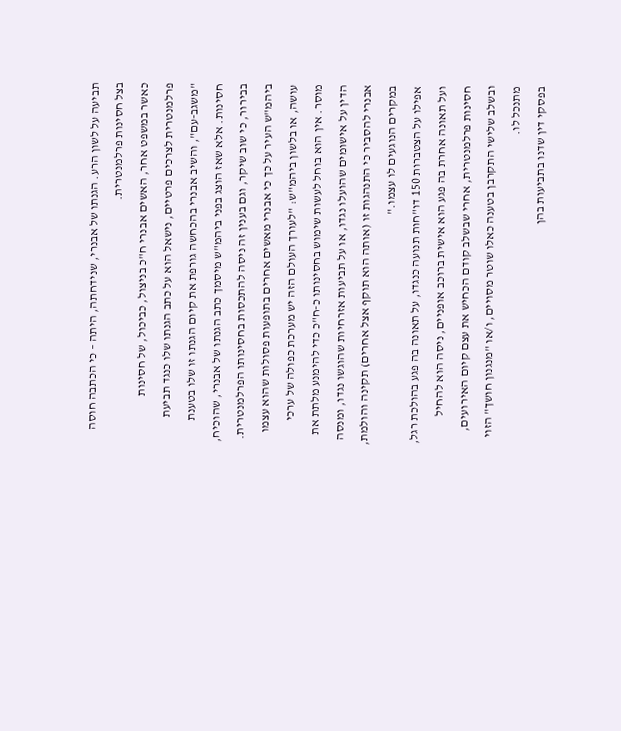תביעה על לשון הרע. הגנתו של אבנרי, שנידחתה, היתה – כי הכתבה חוסה בצל חסינות פרלמנטרית.
כאשר במשפט אחר, האשים אבנרי ח"כ בניצול, כביכול, של חסינות פרלמנטרית לצרכים פרטיים, נישאל הוא על כתב הגנתו שלו כנגד תביעת "משגב-עם", והשיב אבנרי בהכחשה גורפת את קיום הגנתו זו שלו בטענת חסינות. אלא שאז הוצג בפני ביהמ"ש מיסמך כתב הגנתו של אבנרי, שהוכיח, בבירור, כי שוב שיקר, וגם בענין זה ניסה להתכסות בחסינותו הפרלמנטרית. ביהמ"ש העיר על כך כי אבנרי מאשים אחרים בתופעות פסולות שהוא עצמו עושה, או בלשון ביהמ"ש: "לעורך העולם הזה יש מערכת כפולה של ערכי מוסר. אין הוא בוחל לעשות שימוש בחסינותו כ-ח"כ כדי להימנע מלתת את הדין על אישומים שהועלו נגדו, או על תביעות אזרחיות שהוגשו נגדו, ומנסה אבנרי להסביר כי התנהגות זו (אותה הוא תוקף אצל אחרים) תקינה והולמת, במקרים הנוגעים לו עצמו."
אפילו על הצטברות 150 דו"חות תנועה כנגדו, על תאונה בה פגע בהולכת רגל, ועל תאונה אחרת בה פגע הוא אישית ברוכב אופניים, ניסה הוא להחיל חסינות פרלמנטרית, אחרי שבשלב קודם הכחיש את עצם קיום האירועים, ובשלב שלישי התקרבן בטענה כאלו שוטר מסויים, ו/או "מנגנון חושך" הזוי מתנכל לו.
בפסקי דין שדנו בתביעות בהן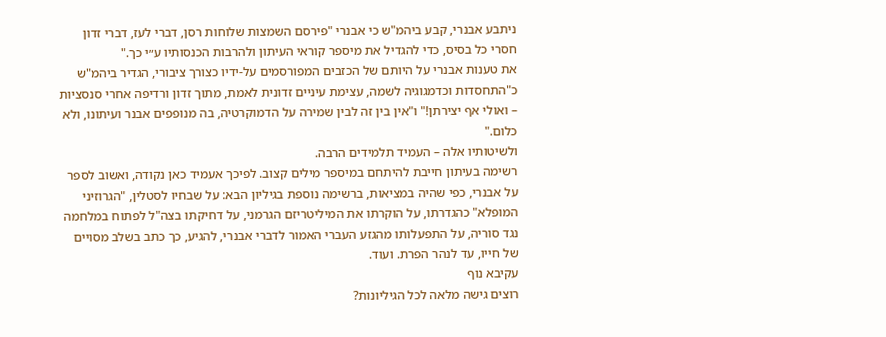ניתבע אבנרי, קבע ביהמ"ש כי אבנרי "פירסם השמצות שלוחות רסן, דברי לעז, דברי זדון חסרי כל בסיס, כדי להגדיל את מיספר קוראי העיתון ולהרבות הכנסותיו ע״י כך."
את טענות אבנרי על היותם של הכזבים המפורסמים על-ידיו כצורך ציבורי, הגדיר ביהמ"ש כ"התחסדות וכדמגוגיה לשמה, עצימת עיניים זדונית לאמת, מתוך זדון ורדיפה אחרי סנסציות – ואולי אף יצירתן!" ו"אין בין זה לבין שמירה על הדמוקרטיה, בה מנופפים אבנר ועיתונו, ולא כלום."
ולשיטותיו אלה – העמיד תלמידים הרבה.
רשימה בעיתון חייבת להיתחם במיספר מילים קצוב. לפיכך אעמיד כאן נקודה, ואשוב לספר על אבנרי, כפי שהיה במציאות, ברשימה נוספת בגיליון הבא: על שבחיו לסטלין, "הגרוזיני המופלא" כהגדרתו, על הוקרתו את המיליטריזם הגרמני, על דחיקתו בצה"ל לפתוח במלחמה נגד סוריה, על התפעלותו מהגזע העברי האמור לדברי אבנרי, להגיע, כך כתב בשלב מסויים של חייו, עד לנהר הפרת. ועוד.
עקיבא נוף
רוצים גישה מלאה לכל הגיליונות?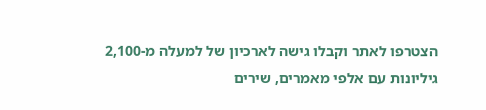הצטרפו לאתר וקבלו גישה לארכיון של למעלה מ-2,100 גיליונות עם אלפי מאמרים, שירים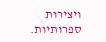ויצירות ספרותיות.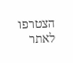הצטרפו לאתר